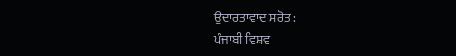ਉਦਾਰਤਾਵਾਦ ਸਰੋਤ :
ਪੰਜਾਬੀ ਵਿਸ਼ਵ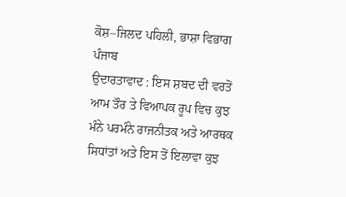ਕੋਸ਼–ਜਿਲਦ ਪਹਿਲੀ, ਭਾਸ਼ਾ ਵਿਭਾਗ ਪੰਜਾਬ
ਉਦਾਰਤਾਵਾਦ : ਇਸ ਸ਼ਬਦ ਦੀ ਵਰਤੋਂ ਆਮ ਤੌਰ ਤੇ ਵਿਆਪਕ ਰੂਪ ਵਿਚ ਕੁਝ ਮੰਨੇ ਪਰਮੰਨੇ ਰਾਜਨੀਤਕ ਅਤੇ ਆਰਥਕ ਸਿਧਾਂਤਾਂ ਅਤੇ ਇਸ ਤੋਂ ਇਲਾਵਾ ਕੁਝ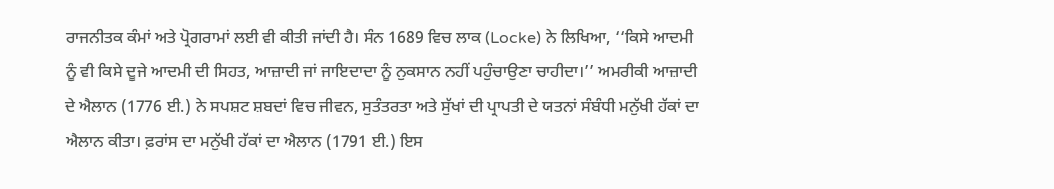ਰਾਜਨੀਤਕ ਕੰਮਾਂ ਅਤੇ ਪ੍ਰੋਗਰਾਮਾਂ ਲਈ ਵੀ ਕੀਤੀ ਜਾਂਦੀ ਹੈ। ਸੰਨ 1689 ਵਿਚ ਲਾਕ (Locke) ਨੇ ਲਿਖਿਆ, ‘‘ਕਿਸੇ ਆਦਮੀ ਨੂੰ ਵੀ ਕਿਸੇ ਦੂਜੇ ਆਦਮੀ ਦੀ ਸਿਹਤ, ਆਜ਼ਾਦੀ ਜਾਂ ਜਾਇਦਾਦਾ ਨੂੰ ਨੁਕਸਾਨ ਨਹੀਂ ਪਹੁੰਚਾਉਣਾ ਚਾਹੀਦਾ।’’ ਅਮਰੀਕੀ ਆਜ਼ਾਦੀ ਦੇ ਐਲਾਨ (1776 ਈ.) ਨੇ ਸਪਸ਼ਟ ਸ਼ਬਦਾਂ ਵਿਚ ਜੀਵਨ, ਸੁਤੰਤਰਤਾ ਅਤੇ ਸੁੱਖਾਂ ਦੀ ਪ੍ਰਾਪਤੀ ਦੇ ਯਤਨਾਂ ਸੰਬੰਧੀ ਮਨੁੱਖੀ ਹੱਕਾਂ ਦਾ ਐਲਾਨ ਕੀਤਾ। ਫ਼ਰਾਂਸ ਦਾ ਮਨੁੱਖੀ ਹੱਕਾਂ ਦਾ ਐਲਾਨ (1791 ਈ.) ਇਸ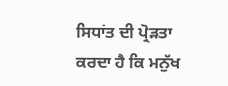ਸਿਧਾਂਤ ਦੀ ਪ੍ਰੋੜਤਾ ਕਰਦਾ ਹੈ ਕਿ ਮਨੁੱਖ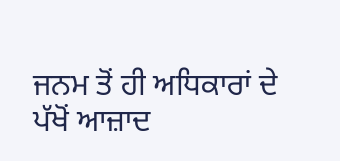ਜਨਮ ਤੋਂ ਹੀ ਅਧਿਕਾਰਾਂ ਦੇ ਪੱਖੋਂ ਆਜ਼ਾਦ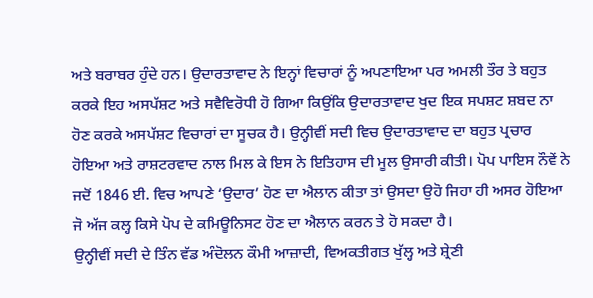ਅਤੇ ਬਰਾਬਰ ਹੁੰਦੇ ਹਨ। ਉਦਾਰਤਾਵਾਦ ਨੇ ਇਨ੍ਹਾਂ ਵਿਚਾਰਾਂ ਨੂੰ ਅਪਣਾਇਆ ਪਰ ਅਮਲੀ ਤੌਰ ਤੇ ਬਹੁਤ ਕਰਕੇ ਇਹ ਅਸਪੱਸ਼ਟ ਅਤੇ ਸਵੈਵਿਰੋਧੀ ਹੋ ਗਿਆ ਕਿਉਂਕਿ ਉਦਾਰਤਾਵਾਦ ਖੁਦ ਇਕ ਸਪਸ਼ਟ ਸ਼ਬਦ ਨਾ ਹੋਣ ਕਰਕੇ ਅਸਪੱਸ਼ਟ ਵਿਚਾਰਾਂ ਦਾ ਸੂਚਕ ਹੈ। ਉਨ੍ਹੀਵੀਂ ਸਦੀ ਵਿਚ ਉਦਾਰਤਾਵਾਦ ਦਾ ਬਹੁਤ ਪ੍ਰਚਾਰ ਹੋਇਆ ਅਤੇ ਰਾਸ਼ਟਰਵਾਦ ਨਾਲ ਮਿਲ ਕੇ ਇਸ ਨੇ ਇਤਿਹਾਸ ਦੀ ਮੂਲ ਉਸਾਰੀ ਕੀਤੀ। ਪੋਪ ਪਾਇਸ ਨੌਵੇਂ ਨੇ ਜਦੋਂ 1846 ਈ. ਵਿਚ ਆਪਣੇ ‘ਉਦਾਰ’ ਹੋਣ ਦਾ ਐਲਾਨ ਕੀਤਾ ਤਾਂ ਉਸਦਾ ਉਹੋ ਜਿਹਾ ਹੀ ਅਸਰ ਹੋਇਆ ਜੋ ਅੱਜ ਕਲ੍ਹ ਕਿਸੇ ਪੋਪ ਦੇ ਕਮਿਊਨਿਸਟ ਹੋਣ ਦਾ ਐਲਾਨ ਕਰਨ ਤੇ ਹੋ ਸਕਦਾ ਹੈ।
ਉਨ੍ਹੀਵੀਂ ਸਦੀ ਦੇ ਤਿੰਨ ਵੱਡ ਅੰਦੋਲਨ ਕੌਮੀ ਆਜ਼ਾਦੀ, ਵਿਅਕਤੀਗਤ ਖੁੱਲ੍ਹ ਅਤੇ ਸ਼੍ਰੇਣੀ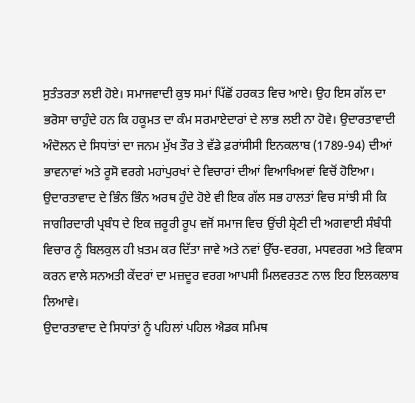ਸੁਤੰਤਰਤਾ ਲਈ ਹੋਏ। ਸਮਾਜਵਾਦੀ ਕੁਝ ਸਮਾਂ ਪਿੱਛੋਂ ਹਰਕਤ ਵਿਚ ਆਏ। ਉਹ ਇਸ ਗੱਲ ਦਾ ਭਰੋਸਾ ਚਾਹੁੰਦੇ ਹਨ ਕਿ ਹਕੂਮਤ ਦਾ ਕੰਮ ਸਰਮਾਏਦਾਰਾਂ ਦੇ ਲਾਭ ਲਈ ਨਾ ਹੋਵੇ। ਉਦਾਰਤਾਵਾਦੀ ਅੰਦੋਲਨ ਦੇ ਸਿਧਾਂਤਾਂ ਦਾ ਜਨਮ ਮੁੱਖ ਤੌਰ ਤੇ ਵੱਡੇ ਫ਼ਰਾਂਸੀਸੀ ਇਨਕਲਾਬ (1789-94) ਦੀਆਂ ਭਾਵਨਾਵਾਂ ਅਤੇ ਰੂਸੋ ਵਰਗੇ ਮਹਾਂਪੁਰਖਾਂ ਦੇ ਵਿਚਾਰਾਂ ਦੀਆਂ ਵਿਆਖਿਅਵਾਂ ਵਿਚੋਂ ਹੋਇਆ।
ਉਦਾਰਤਾਵਾਦ ਦੇ ਭਿੰਨ ਭਿੰਨ ਅਰਥ ਹੁੰਦੇ ਹੋਏ ਵੀ ਇਕ ਗੱਲ ਸਭ ਹਾਲਤਾਂ ਵਿਚ ਸਾਂਝੀ ਸੀ ਕਿ ਜਾਗੀਰਦਾਰੀ ਪ੍ਰਬੰਧ ਦੇ ਇਕ ਜ਼ਰੂਰੀ ਰੂਪ ਵਜੋਂ ਸਮਾਜ ਵਿਚ ਉਂਚੀ ਸ਼੍ਰੇਣੀ ਦੀ ਅਗਵਾਈ ਸੰਬੰਧੀ ਵਿਚਾਰ ਨੂੰ ਬਿਲਕੁਲ ਹੀ ਖ਼ਤਮ ਕਰ ਦਿੱਤਾ ਜਾਵੇ ਅਤੇ ਨਵਾਂ ਉੱਚ-ਵਰਗ, ਮਧਵਰਗ ਅਤੇ ਵਿਕਾਸ ਕਰਨ ਵਾਲੇ ਸਨਅਤੀ ਕੇਂਦਰਾਂ ਦਾ ਮਜ਼ਦੂਰ ਵਰਗ ਆਪਸੀ ਮਿਲਵਰਤਣ ਨਾਲ ਇਹ ਇਲਕਲਾਬ ਲਿਆਵੇ।
ਉਦਾਰਤਾਵਾਦ ਦੇ ਸਿਧਾਂਤਾਂ ਨੂੰ ਪਹਿਲਾਂ ਪਹਿਲ ਐਡਕ ਸਮਿਥ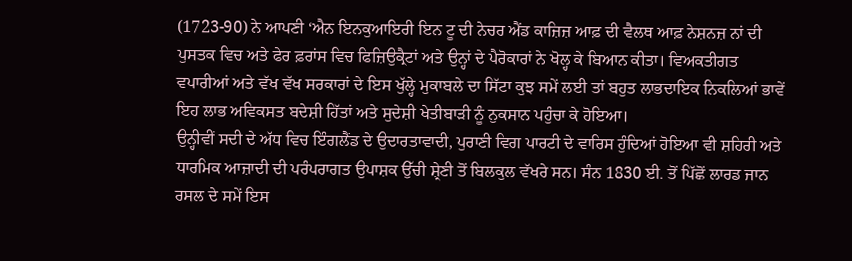(1723-90) ਨੇ ਆਪਣੀ ‘ਐਨ ਇਨਕੁਆਇਰੀ ਇਨ ਟੂ ਦੀ ਨੇਚਰ ਐਂਡ ਕਾਜ਼ਿਜ਼ ਆਫ਼ ਦੀ ਵੈਲਥ ਆਫ਼ ਨੇਸ਼ਨਜ਼ ਨਾਂ ਦੀ ਪੁਸਤਕ ਵਿਚ ਅਤੇ ਫੇਰ ਫ਼ਰਾਂਸ ਵਿਚ ਫਿਜ਼ਿਉਕ੍ਰੈਟਾਂ ਅਤੇ ਉਨ੍ਹਾਂ ਦੇ ਪੈਰੋਕਾਰਾਂ ਨੇ ਖੋਲ੍ਹ ਕੇ ਬਿਆਨ ਕੀਤਾ। ਵਿਅਕਤੀਗਤ ਵਪਾਰੀਆਂ ਅਤੇ ਵੱਖ ਵੱਖ ਸਰਕਾਰਾਂ ਦੇ ਇਸ ਖੁੱਲ੍ਹੇ ਮੁਕਾਬਲੇ ਦਾ ਸਿੱਟਾ ਕੁਝ ਸਮੇਂ ਲਈ ਤਾਂ ਬਹੁਤ ਲਾਭਦਾਇਕ ਨਿਕਲਿਆਂ ਭਾਵੇਂ ਇਹ ਲਾਭ ਅਵਿਕਸਤ ਬਦੇਸ਼ੀ ਹਿੱਤਾਂ ਅਤੇ ਸੁਦੇਸ਼ੀ ਖੇਤੀਬਾੜੀ ਨੂੰ ਨੁਕਸਾਨ ਪਹੁੰਚਾ ਕੇ ਹੋਇਆ।
ਉਨ੍ਹੀਵੀਂ ਸਦੀ ਦੇ ਅੱਧ ਵਿਚ ਇੰਗਲੈਂਡ ਦੇ ਉਦਾਰਤਾਵਾਦੀ, ਪੁਰਾਣੀ ਵਿਗ ਪਾਰਟੀ ਦੇ ਵਾਰਿਸ ਹੁੰਦਿਆਂ ਹੋਇਆ ਵੀ ਸ਼ਹਿਰੀ ਅਤੇ ਧਾਰਮਿਕ ਆਜ਼ਾਦੀ ਦੀ ਪਰੰਪਰਾਗਤ ਉਪਾਸ਼ਕ ਉੱਚੀ ਸ਼੍ਰੇਣੀ ਤੋਂ ਬਿਲਕੁਲ ਵੱਖਰੇ ਸਨ। ਸੰਨ 1830 ਈ. ਤੋਂ ਪਿੱਛੋਂ ਲਾਰਡ ਜਾਨ ਰਸਲ ਦੇ ਸਮੇਂ ਇਸ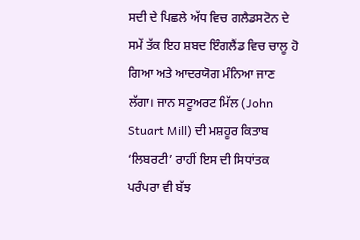ਸਦੀ ਦੇ ਪਿਛਲੇ ਅੱਧ ਵਿਚ ਗਲੈਡਸਟੋਨ ਦੇ ਸਮੇਂ ਤੱਕ ਇਹ ਸ਼ਬਦ ਇੰਗਲੈਂਡ ਵਿਚ ਚਾਲੂ ਹੋ ਗਿਆ ਅਤੇ ਆਦਰਯੋਗ ਮੰਨਿਆ ਜਾਣ ਲੱਗਾ। ਜਾਨ ਸਟੂਅਰਟ ਮਿੱਲ (John Stuart Mill) ਦੀ ਮਸ਼ਹੂਰ ਕਿਤਾਬ ‘ਲਿਬਰਟੀ’ ਰਾਹੀਂ ਇਸ ਦੀ ਸਿਧਾਂਤਕ ਪਰੰਪਰਾ ਵੀ ਬੱਝ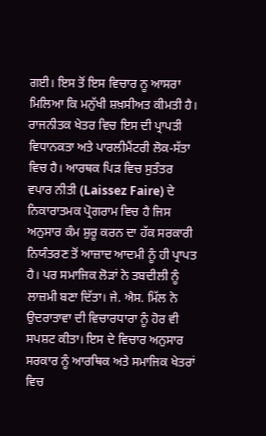ਗਈ। ਇਸ ਤੋਂ ਇਸ ਵਿਚਾਰ ਨੂ ਆਸਰਾ ਮਿਲਿਆ ਕਿ ਮਨੁੱਖੀ ਸ਼ਖ਼ਸੀਅਤ ਕੀਮਤੀ ਹੈ।
ਰਾਜਨੀਤਕ ਖੇਤਰ ਵਿਚ ਇਸ ਦੀ ਪ੍ਰਾਪਤੀ ਵਿਧਾਨਕਤਾ ਅਤੇ ਪਾਰਲੀਮੈਂਟਰੀ ਲੋਕ-ਸੱਤਾ ਵਿਚ ਹੈ। ਆਰਥਕ ਪਿੜ ਵਿਚ ਸੁਤੰਤਰ ਵਪਾਰ ਨੀਤੀ (Laissez Faire) ਦੇ ਨਿਕਾਰਾਤਮਕ ਪ੍ਰੋਗਰਾਮ ਵਿਚ ਹੈ ਜਿਸ ਅਨੁਸਾਰ ਕੰਮ ਸ਼ੁਰੂ ਕਰਨ ਦਾ ਹੱਕ ਸਰਕਾਰੀ ਨਿਯੰਤਰਣ ਤੋਂ ਆਜ਼ਾਦ ਆਦਮੀ ਨੂੰ ਹੀ ਪ੍ਰਾਪਤ ਹੈ। ਪਰ ਸਮਾਜਿਕ ਲੋੜਾਂ ਨੇ ਤਬਦੀਲੀ ਨੂੰ ਲਾਜ਼ਮੀ ਬਣਾ ਦਿੱਤਾ। ਜੇ. ਐਸ. ਮਿੱਲ ਨੇ ਉਦਰਾਤਾਵਾ ਦੀ ਵਿਚਾਰਧਾਰਾ ਨੂੰ ਹੋਰ ਵੀ ਸਪਸ਼ਟ ਕੀਤਾ। ਇਸ ਦੇ ਵਿਚਾਰ ਅਨੁਸਾਰ ਸਰਕਾਰ ਨੂੰ ਆਰਥਿਕ ਅਤੇ ਸਮਾਜਿਕ ਖੇਤਰਾਂ ਵਿਚ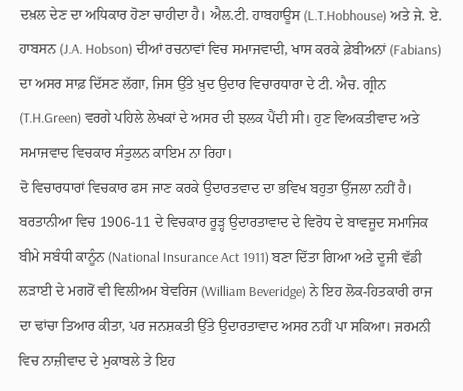ਦਖ਼ਲ ਦੇਣ ਦਾ ਅਧਿਕਾਰ ਹੋਣਾ ਚਾਹੀਦਾ ਹੈ। ਐਲ.ਟੀ. ਹਾਬਹਾਊਸ (L.T.Hobhouse) ਅਤੇ ਜੇ. ਏ. ਹਾਬਸਨ (J.A. Hobson) ਦੀਆਂ ਰਚਨਾਵਾਂ ਵਿਚ ਸਮਾਜਵਾਦੀ, ਖਾਸ ਕਰਕੇ ਫ਼ੇਬੀਅਨਾਂ (Fabians) ਦਾ ਅਸਰ ਸਾਫ਼ ਦਿੱਸਣ ਲੱਗਾ, ਜਿਸ ਉੱਤੇ ਖ਼ੁਦ ਉਦਾਰ ਵਿਚਾਰਧਾਰਾ ਦੇ ਟੀ. ਐਚ. ਗ੍ਰੀਨ (T.H.Green) ਵਰਗੇ ਪਹਿਲੇ ਲੇਖਕਾਂ ਦੇ ਅਸਰ ਦੀ ਝਲਕ ਪੈਂਦੀ ਸੀ। ਹੁਣ ਵਿਅਕਤੀਵਾਦ ਅਤੇ ਸਮਾਜਵਾਦ ਵਿਚਕਾਰ ਸੰਤੁਲਨ ਕਾਇਮ ਨਾ ਰਿਹਾ।
ਦੋ ਵਿਚਾਰਧਾਰਾਂ ਵਿਚਕਾਰ ਫਸ ਜਾਣ ਕਰਕੇ ਉਦਾਰਤਵਾਦ ਦਾ ਭਵਿਖ ਬਹੁਤਾ ਉੱਜਲਾ ਨਹੀਂ ਹੈ। ਬਰਤਾਨੀਆ ਵਿਚ 1906-11 ਦੇ ਵਿਚਕਾਰ ਰੂੜ੍ਹ ਉਦਾਰਤਾਵਾਦ ਦੇ ਵਿਰੋਧ ਦੇ ਬਾਵਜੂਦ ਸਮਾਜਿਕ ਬੀਮੇ ਸਬੰਧੀ ਕਾਨੂੰਨ (National Insurance Act 1911) ਬਣਾ ਦਿੱਤਾ ਗਿਆ ਅਤੇ ਦੂਜੀ ਵੱਡੀ ਲੜਾਈ ਦੇ ਮਗਰੋਂ ਵੀ ਵਿਲੀਅਮ ਬੇਵਰਿਜ (William Beveridge) ਨੇ ਇਹ ਲੋਕ-ਹਿਤਕਾਰੀ ਰਾਜ ਦਾ ਢਾਂਚਾ ਤਿਆਰ ਕੀਤਾ, ਪਰ ਜਨਸ਼ਕਤੀ ਉੱਤੇ ਉਦਾਰਤਾਵਾਦ ਅਸਰ ਨਹੀਂ ਪਾ ਸਕਿਆ। ਜਰਮਨੀ ਵਿਚ ਨਾਜ਼ੀਵਾਦ ਦੇ ਮੁਕਾਬਲੇ ਤੇ ਇਹ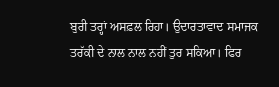ਬੁਰੀ ਤਰ੍ਹਾਂ ਅਸਫ਼ਲ ਰਿਹਾ। ਉਦਾਰਤਾਵਾਦ ਸਮਾਜਕ ਤਰੱਕੀ ਦੇ ਨਾਲ ਨਾਲ ਨਹੀਂ ਤੁਰ ਸਕਿਆ। ਫਿਰ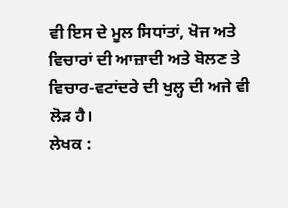ਵੀ ਇਸ ਦੇ ਮੂਲ ਸਿਧਾਂਤਾਂ, ਖੋਜ ਅਤੇ ਵਿਚਾਰਾਂ ਦੀ ਆਜ਼ਾਦੀ ਅਤੇ ਬੋਲਣ ਤੇ ਵਿਚਾਰ-ਵਟਾਂਦਰੇ ਦੀ ਖੁਲ੍ਹ ਦੀ ਅਜੇ ਵੀ ਲੋੜ ਹੈ।
ਲੇਖਕ :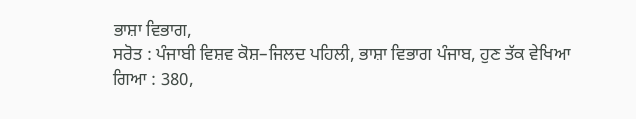ਭਾਸ਼ਾ ਵਿਭਾਗ,
ਸਰੋਤ : ਪੰਜਾਬੀ ਵਿਸ਼ਵ ਕੋਸ਼–ਜਿਲਦ ਪਹਿਲੀ, ਭਾਸ਼ਾ ਵਿਭਾਗ ਪੰਜਾਬ, ਹੁਣ ਤੱਕ ਵੇਖਿਆ ਗਿਆ : 380,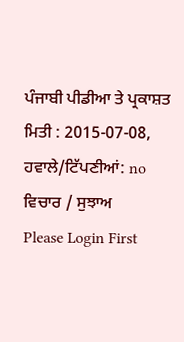ਪੰਜਾਬੀ ਪੀਡੀਆ ਤੇ ਪ੍ਰਕਾਸ਼ਤ ਮਿਤੀ : 2015-07-08, ਹਵਾਲੇ/ਟਿੱਪਣੀਆਂ: no
ਵਿਚਾਰ / ਸੁਝਾਅ
Please Login First